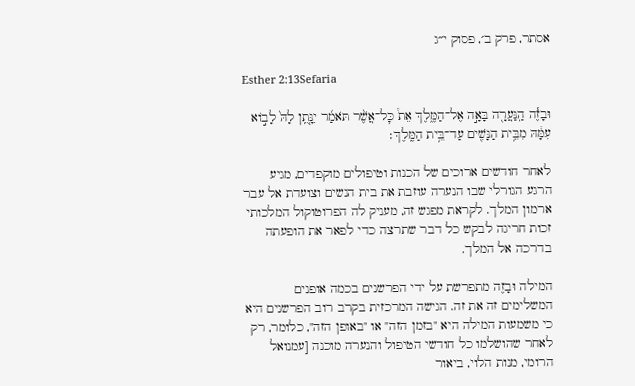אסתר, פרק ב׳, פסוק י״ג

Esther 2:13Sefaria

וּבָזֶ֕ה הַֽנַּעֲרָ֖ה בָּאָ֣ה אֶל־הַמֶּ֑לֶךְ אֵת֩ כׇּל־אֲשֶׁ֨ר תֹּאמַ֜ר יִנָּ֤תֵֽן לָהּ֙ לָב֣וֹא עִמָּ֔הּ מִבֵּ֥ית הַנָּשִׁ֖ים עַד־בֵּ֥ית הַמֶּֽלֶךְ׃

לאחר חודשים ארוכים של הכנות וטיפולים מוקפדים, מגיע הרגע הגורלי שבו הנערה עוזבת את בית הנשים וצועדת אל עבר ארמון המלך. לקראת מפגש זה, מעניק לה הפרוטוקול המלכותי זכות חריגה לבקש כל דבר שתרצה כדי לפאר את הופעתה בדרכה אל המלך.

המילה וּבָזֶה מתפרשת על ידי הפרשנים בכמה אופנים המשלימים זה את זה. הגישה המרכזית בקרב רוב הפרשנים היא כי משמעות המילה היא "בזמן הזה" או "באופן הזה", כלומר, רק לאחר שהושלמו כל חודשי הטיפול והנערה מוכנה [עמנואל הרומי, מנות הלוי, ביאור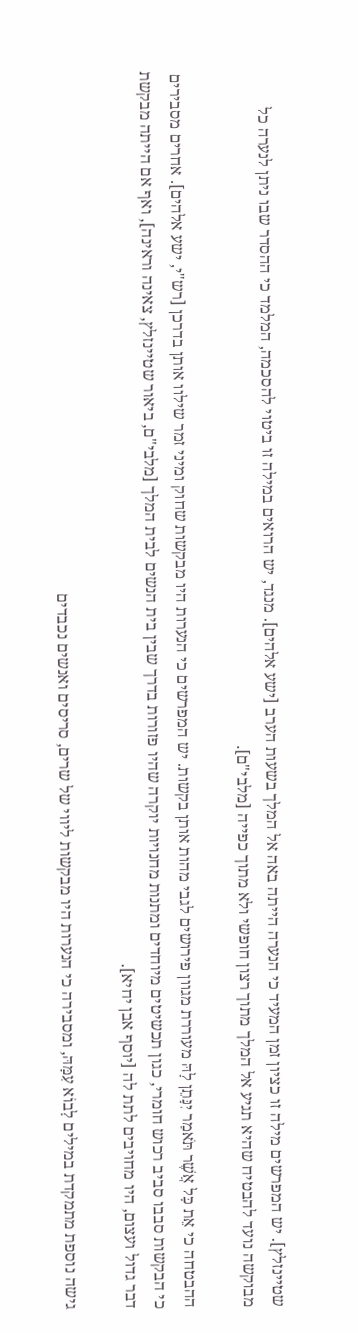שטיינזלץ]. יש המפרשים מילה זו כציון זמן המעיד כי הנערה הייתה באה אל המלך בשעות הערב [ישע אלהים]. מנגד, יש הרואים במילה זו ביטוי להסכמה, המלמד כי ההסדר שבו ניתן לנערה כל מבוקשה נועד להבטיח שהיא תגיע אל המלך מתוך רצון חופשי ולא מתוך כפייה [מלבי"ם].

ההבטחה כי אֵת כָּל אֲשֶׁר תֹּאמַר יִנָּתֵן לָהּ מעוררת מגוון פירושים לגבי מהות אותן בקשות. יש המפרשים כי הנערות היו מבקשות שחוק ומיני זמר שילוו אותן בדרכן [רש"י, ישע אלהים]. אחרים מסבירים כי הבקשות סבבו סביב רכוש חומרי, כגון תכשיטים מיוחדים ומתנות מחנויות יוקרה שהיו פזורות בדרך שבין בית הנשים לבית המלך [מלבי"ם, ביאור שטיינזלץ, צאינה וראינה], ואף אם הייתה מבקשת דבר גדול ועצום, היו מחויבים לתת לה [יוסף אבן יחיא].

גישה נוספת מתמקדת במילים לָבוֹא עִמָּהּ, ומסבירה כי הנערות היו מבקשות ליווי של שרים, סריסים ואנשים נכבדים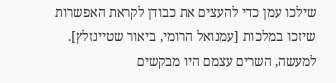שילכו עמן כדי להעצים את כבודן לקראת האפשרות שיזכו במלכות [עמנואל הרומי, ביאור שטיינזלץ]. למעשה, השרים עצמם היו מבקשים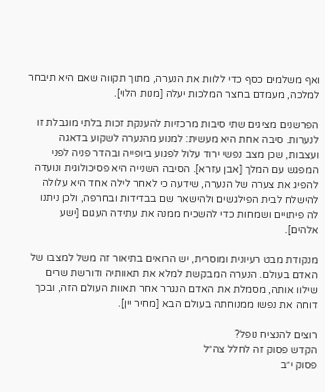ואף משלמים כסף כדי ללוות את הנערה, מתוך תקווה שאם היא תיבחר למלכה, מעמדם בחצר המלכות יעלה [מנות הלוי].

הפרשנים מציגים שתי סיבות מרכזיות להענקת זכות בלתי מוגבלת זו לנערות. סיבה אחת היא מעשית: למנוע מהנערה לשקוע בדאגה ועצבות, שכן מצב נפשי ירוד עלול לפגוע ביופייה ובהדר פניה לפני המפגש עם המלך [אבן עזרא]. הסיבה השנייה היא פסיכולוגית ונועדה להפיג את צערה של הנערה, שידעה כי לאחר לילה אחד היא עלולה להישלח לבית הפילגשים ולהישאר שם בבדידות ובחרפה, ולכן ניתנו לה פיתויים ושמחות כדי להשכיח ממנה את עתידה העגום [ישע אלהים].

מנקודת מבט רעיונית ומוסרית, יש הרואים בתיאור זה משל למצבו של האדם בעולם. הנערה המבקשת למלא את תאוותיה ודורשת שרים שילוו אותה, מסמלת את האדם הנגרר אחר תאוות העולם הזה, ובכך דוחה את נפשו ממנוחתה בעולם הבא [מחיר יין].

רוצים להנציח נופל?
הקדש פסוק זה לחלל צה״ל
פסוק י״ב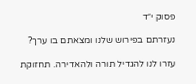פסוק י״ד

נעזרתם בפירוש שלנו ומצאתם בו ערך?

עזרו לנו להגדיל תורה ולהאדירה. תחזוקת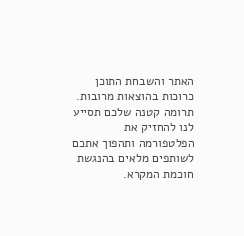האתר והשבחת התוכן כרוכות בהוצאות מרובות. תרומה קטנה שלכם תסייע לנו להחזיק את הפלטפורמה ותהפוך אתכם לשותפים מלאים בהנגשת חוכמת המקרא.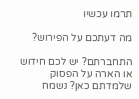תרמו עכשיו

מה דעתכם על הפירוש?

התחברתם? יש לכם חידוש או הארה על הפסוק שלמדתם כאן? נשמח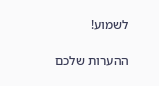לשמוע!

ההערות שלכם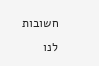חשובות לנו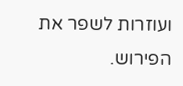ועוזרות לשפר את הפירוש.